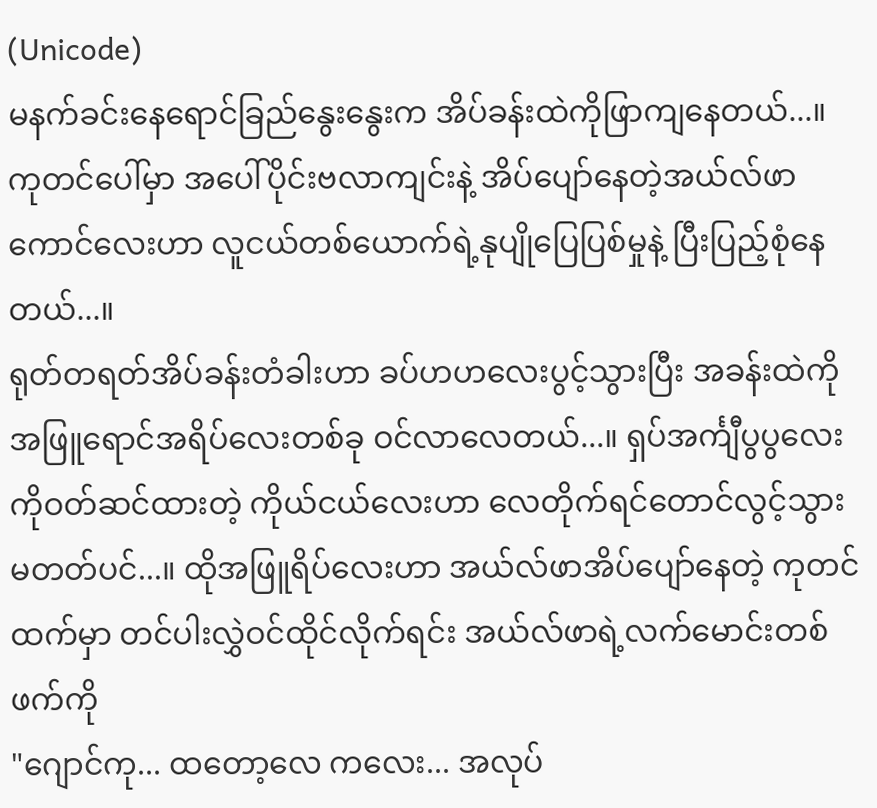(Unicode)
မနက်ခင်းနေရောင်ခြည်နွေးနွေးက အိပ်ခန်းထဲကိုဖြာကျနေတယ်...။ ကုတင်ပေါ်မှာ အပေါ်ပိုင်းဗလာကျင်းနဲ့ အိပ်ပျော်နေတဲ့အယ်လ်ဖာကောင်လေးဟာ လူငယ်တစ်ယောက်ရဲ့နုပျိုပြေပြစ်မှုနဲ့ ပြီးပြည့်စုံနေတယ်...။
ရုတ်တရတ်အိပ်ခန်းတံခါးဟာ ခပ်ဟဟလေးပွင့်သွားပြီး အခန်းထဲကိုအဖြူရောင်အရိပ်လေးတစ်ခု ဝင်လာလေတယ်...။ ရှပ်အင်္ကျီပွပွလေးကိုဝတ်ဆင်ထားတဲ့ ကိုယ်ငယ်လေးဟာ လေတိုက်ရင်တောင်လွင့်သွားမတတ်ပင်...။ ထိုအဖြူရိပ်လေးဟာ အယ်လ်ဖာအိပ်ပျော်နေတဲ့ ကုတင်ထက်မှာ တင်ပါးလွှဲဝင်ထိုင်လိုက်ရင်း အယ်လ်ဖာရဲ့လက်မောင်းတစ်ဖက်ကို
"ဂျောင်ကု... ထတော့လေ ကလေး... အလုပ်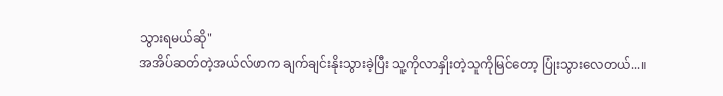သွားရမယ်ဆို"
အအိပ်ဆတ်တဲ့အယ်လ်ဖာက ချက်ချင်းနိုးသွားခဲ့ပြီး သူ့ကိုလာနှိုးတဲ့သူကိုမြင်တော့ ပြုံးသွားလေတယ်...။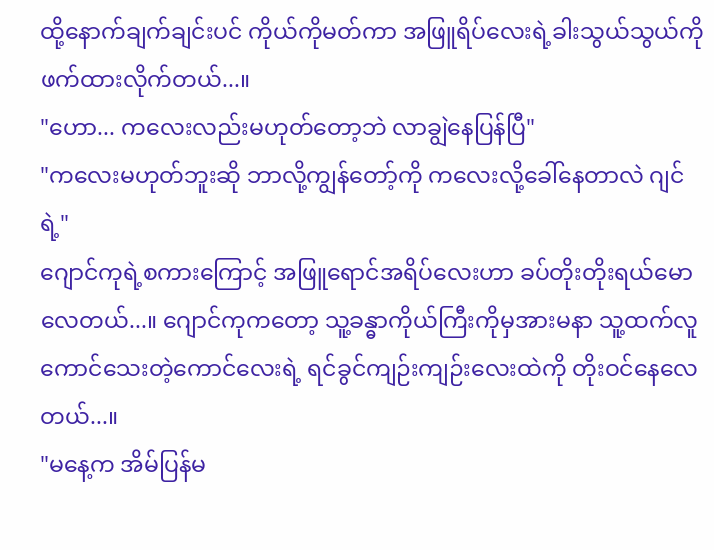ထို့နောက်ချက်ချင်းပင် ကိုယ်ကိုမတ်ကာ အဖြူရိပ်လေးရဲ့ခါးသွယ်သွယ်ကို ဖက်ထားလိုက်တယ်...။
"ဟော... ကလေးလည်းမဟုတ်တော့ဘဲ လာချွဲနေပြန်ပြီ"
"ကလေးမဟုတ်ဘူးဆို ဘာလို့ကျွန်တော့်ကို ကလေးလို့ခေါ်နေတာလဲ ဂျင်ရဲ့"
ဂျောင်ကုရဲ့စကားကြောင့် အဖြူရောင်အရိပ်လေးဟာ ခပ်တိုးတိုးရယ်မောလေတယ်...။ ဂျောင်ကုကတော့ သူ့ခန္ဓာကိုယ်ကြီးကိုမှအားမနာ သူ့ထက်လူကောင်သေးတဲ့ကောင်လေးရဲ့ ရင်ခွင်ကျဉ်းကျဉ်းလေးထဲကို တိုးဝင်နေလေတယ်...။
"မနေ့က အိမ်ပြန်မ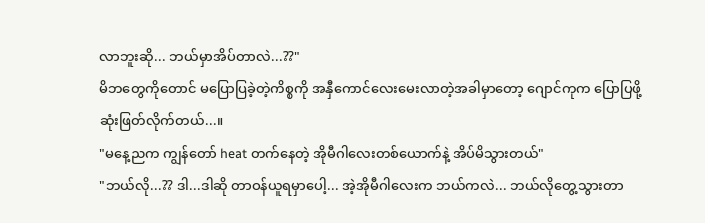လာဘူးဆို... ဘယ်မှာအိပ်တာလဲ...??"
မိဘတွေကိုတောင် မပြောပြခဲ့တဲ့ကိစ္စကို အနှီကောင်လေးမေးလာတဲ့အခါမှာတော့ ဂျောင်ကုက ပြောပြဖို့ဆုံးဖြတ်လိုက်တယ်...။
"မနေ့ညက ကျွန်တော် heat တက်နေတဲ့ အိုမီဂါလေးတစ်ယောက်နဲ့ အိပ်မိသွားတယ်"
"ဘယ်လို...?? ဒါ...ဒါဆို တာဝန်ယူရမှာပေါ့... အဲ့အိုမီဂါလေးက ဘယ်ကလဲ... ဘယ်လိုတွေ့သွားတာ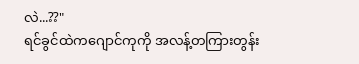လဲ...??"
ရင်ခွင်ထဲကဂျောင်ကုကို အလန့်တကြားတွန်း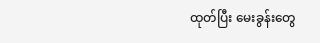ထုတ်ပြီး မေးခွန်းတွေ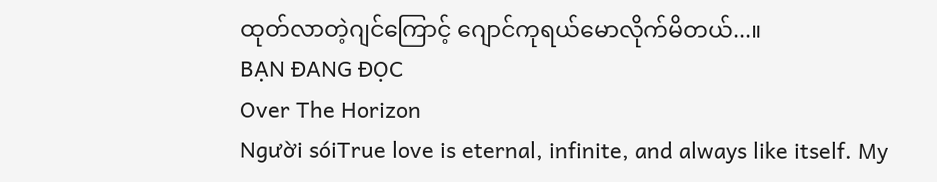ထုတ်လာတဲ့ဂျင်ကြောင့် ဂျောင်ကုရယ်မောလိုက်မိတယ်...။
BẠN ĐANG ĐỌC
Over The Horizon
Người sóiTrue love is eternal, infinite, and always like itself. My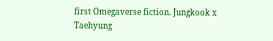first Omegaverse fiction. Jungkook x Taehyung